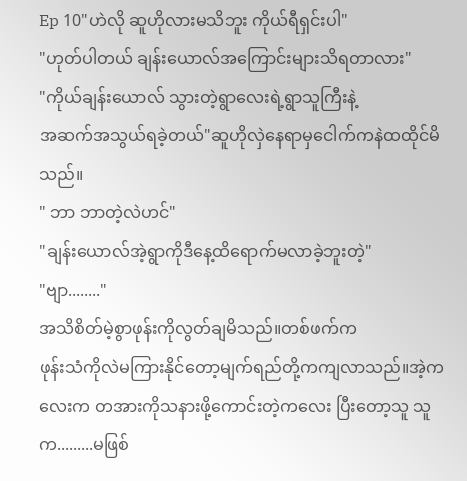Ep 10"ဟဲလို ဆူဟိုလားမသိဘူး ကိုယ်ရီရှင်းပါ"
"ဟုတ်ပါတယ် ချန်းယောလ်အကြောင်းများသိရတာလား"
"ကိုယ်ချန်းယောလ် သွားတဲ့ရွာလေးရဲ့ရွာသူကြီးနဲ့
အဆက်အသွယ်ရခဲ့တယ်"ဆူဟိုလှဲနေရာမှငေါက်ကနဲထထိုင်မိသည်။
" ဘာ ဘာတဲ့လဲဟင်"
"ချန်းယောလ်အဲ့ရွာကိုဒီနေ့ထိရောက်မလာခဲ့ဘူးတဲ့"
"ဗျာ........"
အသိစိတ်မဲ့စွာဖုန်းကိုလွတ်ချမိသည်။တစ်ဖက်က
ဖုန်းသံကိုလဲမကြားနိုင်တော့မျက်ရည်တို့ကကျလာသည်။အဲ့ကလေးက တအားကိုသနားဖို့ကောင်းတဲ့ကလေး ပြီးတော့သူ သူက.........မဖြစ်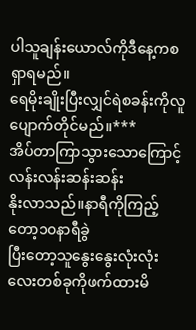ပါသူချန်းယောလ်ကိုဒီနေ့ကစရှာရမည်။
ရေမိုးချိုးပြီးလျှင်ရဲစခန်းကိုလူပျောက်တိုင်မည်။***
အိပ်တာကြာသွားသောကြောင့်လန်းလန်းဆန်းဆန်း
နိုးလာသည်။နာရီကိုကြည့်တော့၁၀နာရီခွဲ
ပြီးတော့သူနွေးနွေးလုံးလုံးလေးတစ်ခုကိုဖက်ထားမိ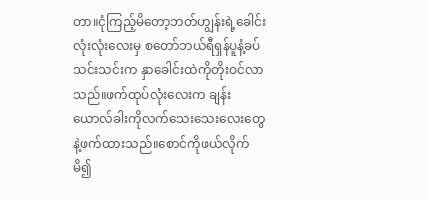တာ။ငုံကြည့်မိတော့ဘတ်ဟျွန်းရဲ့ခေါင်းလုံးလုံးလေးမှ စတော်ဘယ်ရီရှန်ပူနံ့ခပ်သင်းသင်းက နှာခေါင်းထဲကိုတိုးဝင်လာသည်။ဖက်ထုပ်လုံးလေးက ချန်းယောလ်ခါးကိုလက်သေးသေးလေးတွေနဲ့ဖက်ထားသည်။စောင်ကိုဖယ်လိုက်မိ၍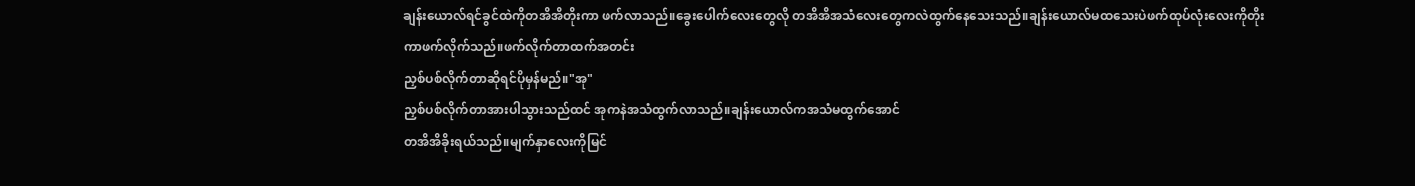ချန်းယောလ်ရင်ခွင်ထဲကိုတအိအိတိုးကာ ဖက်လာသည်။ခွေးပေါက်လေးတွေလို တအိအိအသံလေးတွေကလဲထွက်နေသေးသည်။ချန်းယောလ်မထသေးပဲဖက်ထုပ်လုံးလေးကိုတိုးကာဖက်လိုက်သည်။ဖက်လိုက်တာထက်အတင်း
ညှစ်ပစ်လိုက်တာဆိုရင်ပိုမှန်မည်။"အု"
ညှစ်ပစ်လိုက်တာအားပါသွားသည်ထင် အုကနဲအသံထွက်လာသည်။ချန်းယောလ်ကအသံမထွက်အောင်
တအိအိခိုးရယ်သည်။မျက်နှာလေးကိုမြင်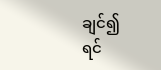ချင်၍
ရင်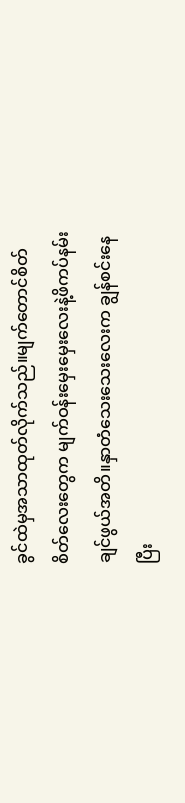ခွင်ထဲမှအသာထုတ်လိုက်သည်။မျက်တောင်စိတ်စိတ်လေးတွေက မျက်ဝန်းမှေးမှေးလေးနဲ့ဖိကပ်နမ်းချင်ဖွယ်အတိ။နှာတံသေးသေးလေးက ချွန်စင်းနေပြီး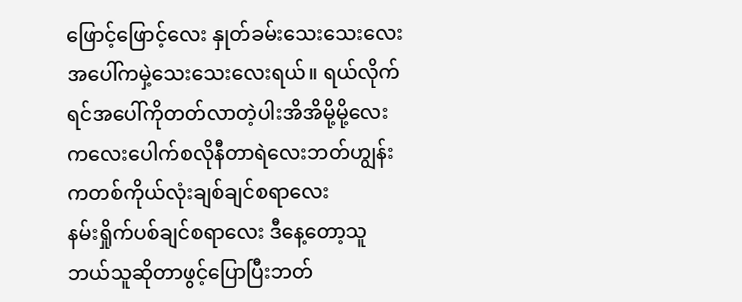ဖြောင့်ဖြောင့်လေး နှုတ်ခမ်းသေးသေးလေး အပေါ်ကမှဲ့သေးသေးလေးရယ်။ ရယ်လိုက်ရင်အပေါ်ကိုတတ်လာတဲ့ပါးအိအိမို့မို့လေး ကလေးပေါက်စလိုနီတာရဲလေးဘတ်ဟျွန်းကတစ်ကိုယ်လုံးချစ်ချင်စရာလေး
နမ်းရှိုက်ပစ်ချင်စရာလေး ဒီနေ့တော့သူဘယ်သူဆိုတာဖွင့်ပြောပြီးဘတ်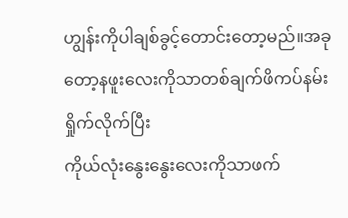ဟျွန်းကိုပါချစ်ခွင့်တောင်းတော့မည်။အခုတော့နဖူးလေးကိုသာတစ်ချက်ဖိကပ်နမ်းရှိုက်လိုက်ပြီး
ကိုယ်လုံးနွေးနွေးလေးကိုသာဖက်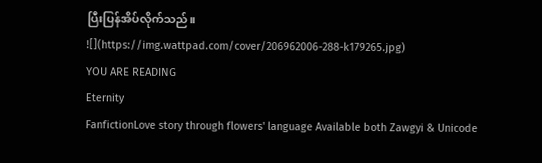ပြီးပြန်အိပ်လိုက်သည်။
![](https://img.wattpad.com/cover/206962006-288-k179265.jpg)
YOU ARE READING
Eternity
FanfictionLove story through flowers' language Available both Zawgyi & Unicode